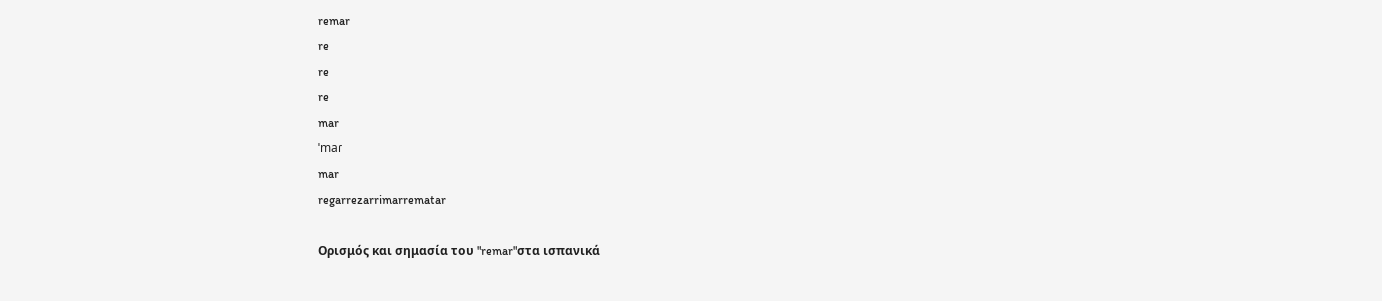remar
re
re
re
mar
ˈmaɾ
mar
regarrezarrimarrematar

Ορισμός και σημασία του "remar"στα ισπανικά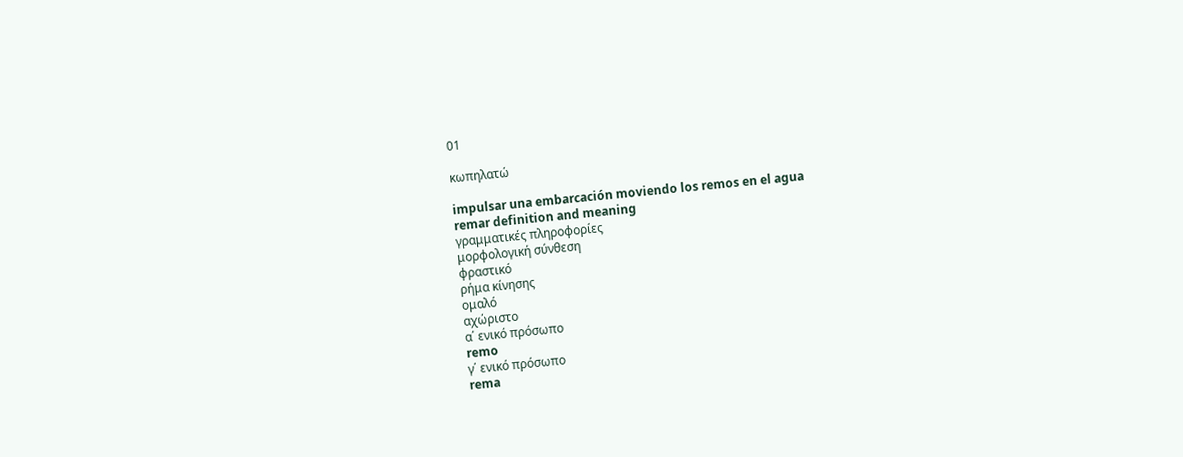01

κωπηλατώ

impulsar una embarcación moviendo los remos en el agua
remar definition and meaning
γραμματικές πληροφορίες
μορφολογική σύνθεση
φραστικό
ρήμα κίνησης
ομαλό
αχώριστο
α΄ ενικό πρόσωπο
remo
γ΄ ενικό πρόσωπο
rema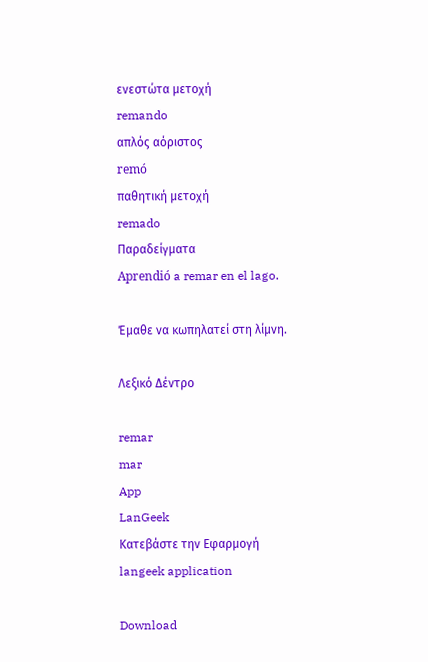ενεστώτα μετοχή
remando
απλός αόριστος
remó
παθητική μετοχή
remado
Παραδείγματα
Aprendió a remar en el lago.

Έμαθε να κωπηλατεί στη λίμνη.

Λεξικό Δέντρο

remar
mar
App
LanGeek
Κατεβάστε την Εφαρμογή
langeek application

Download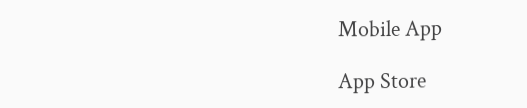Mobile App

App Store